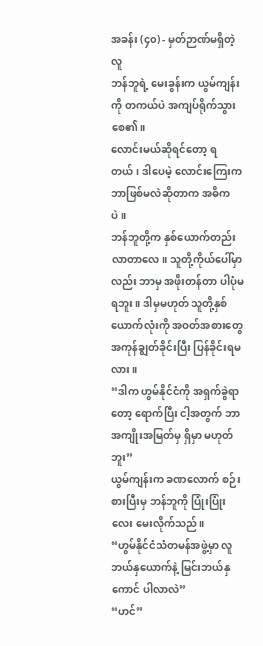အခန်း (၄၀) - မှတ်ဉာဏ်မရှိတဲ့လူ
ဘန်ဘူရဲ့ မေးခွန်းက ယွမ်ကျန်းကို တကယ်ပဲ အကျပ်ရိုက်သွားစေ၏။
လောင်းမယ်ဆိုရင်တော့ ရတယ်၊ ဒါပေမဲ့ လောင်းကြေးက ဘာဖြစ်မလဲဆိုတာက အဓိကပဲ။
ဘန်ဘူတို့က နှစ်ယောက်တည်း လာတာလေ။ သူတို့ကိုယ်ပေါ်မှာလည်း ဘာမှ အဖိုးတန်တာ ပါပုံမရဘူး။ ဒါမှမဟုတ် သူတို့နှစ်ယောက်လုံးကို အဝတ်အစားတွေ အကုန်ချွတ်ခိုင်းပြီး ပြန်ခိုင်းရမလား။
“ဒါက ဟွမ်နိုင်ငံကို အရှက်ခွဲရာတော့ ရောက်ပြီး ငါ့အတွက် ဘာအကျိုးအမြတ်မှ ရှိမှာ မဟုတ်ဘူး”
ယွမ်ကျန်းက ခဏလောက် စဉ်းစားပြီးမှ ဘန်ဘူကို ပြုံးပြုံးလေး မေးလိုက်သည်။
“ဟွမ်နိုင်ငံသံတမန်အဖွဲ့မှာ လူဘယ်နှယောက်နဲ့ မြင်းဘယ်နှကောင် ပါလာလဲ”
“ဟင်”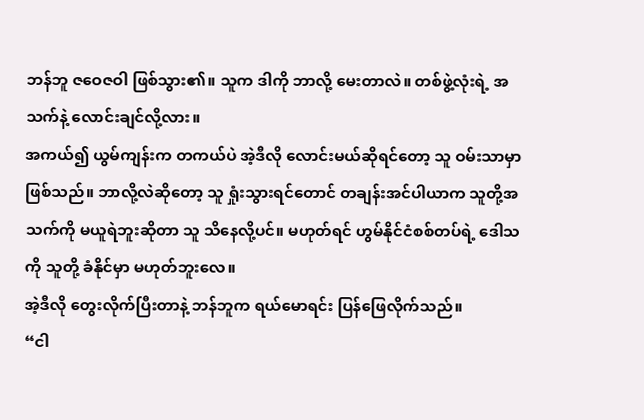ဘန်ဘူ ဇဝေဇဝါ ဖြစ်သွား၏။ သူက ဒါကို ဘာလို့ မေးတာလဲ။ တစ်ဖွဲ့လုံးရဲ့ အသက်နဲ့ လောင်းချင်လို့လား။
အကယ်၍ ယွမ်ကျန်းက တကယ်ပဲ အဲ့ဒီလို လောင်းမယ်ဆိုရင်တော့ သူ ဝမ်းသာမှာ ဖြစ်သည်။ ဘာလို့လဲဆိုတော့ သူ ရှုံးသွားရင်တောင် တချန်းအင်ပါယာက သူတို့အသက်ကို မယူရဲဘူးဆိုတာ သူ သိနေလို့ပင်။ မဟုတ်ရင် ဟွမ်နိုင်ငံစစ်တပ်ရဲ့ ဒေါသကို သူတို့ ခံနိုင်မှာ မဟုတ်ဘူးလေ။
အဲ့ဒီလို တွေးလိုက်ပြီးတာနဲ့ ဘန်ဘူက ရယ်မောရင်း ပြန်ဖြေလိုက်သည်။
“ငါ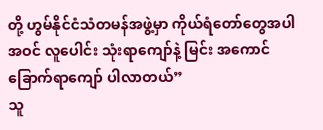တို့ ဟွမ်နိုင်ငံသံတမန်အဖွဲ့မှာ ကိုယ်ရံတော်တွေအပါအဝင် လူပေါင်း သုံးရာကျော်နဲ့ မြင်း အကောင် ခြောက်ရာကျော် ပါလာတယ်”
သူ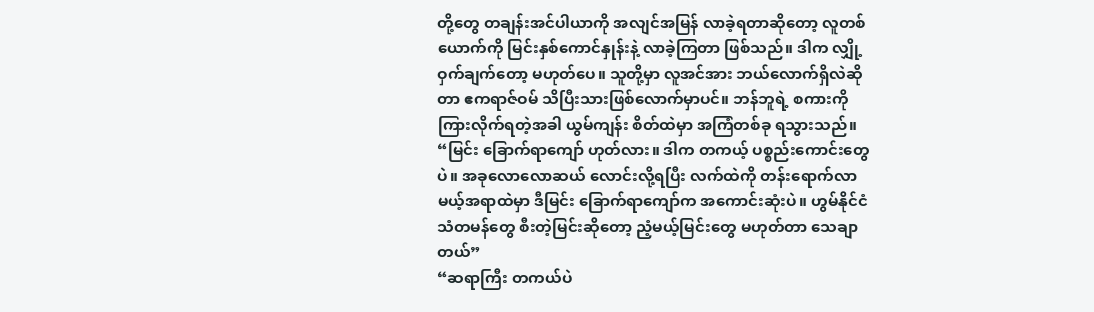တို့တွေ တချန်းအင်ပါယာကို အလျင်အမြန် လာခဲ့ရတာဆိုတော့ လူတစ်ယောက်ကို မြင်းနှစ်ကောင်နှုန်းနဲ့ လာခဲ့ကြတာ ဖြစ်သည်။ ဒါက လျှို့ဝှက်ချက်တော့ မဟုတ်ပေ။ သူတို့မှာ လူအင်အား ဘယ်လောက်ရှိလဲဆိုတာ ဧကရာဇ်ဝမ် သိပြီးသားဖြစ်လောက်မှာပင်။ ဘန်ဘူရဲ့ စကားကို ကြားလိုက်ရတဲ့အခါ ယွမ်ကျန်း စိတ်ထဲမှာ အကြံတစ်ခု ရသွားသည်။
“မြင်း ခြောက်ရာကျော် ဟုတ်လား။ ဒါက တကယ့် ပစ္စည်းကောင်းတွေပဲ။ အခုလောလောဆယ် လောင်းလို့ရပြီး လက်ထဲကို တန်းရောက်လာမယ့်အရာထဲမှာ ဒီမြင်း ခြောက်ရာကျော်က အကောင်းဆုံးပဲ။ ဟွမ်နိုင်ငံသံတမန်တွေ စီးတဲ့မြင်းဆိုတော့ ညံ့မယ့်မြင်းတွေ မဟုတ်တာ သေချာတယ်”
“ဆရာကြီး တကယ်ပဲ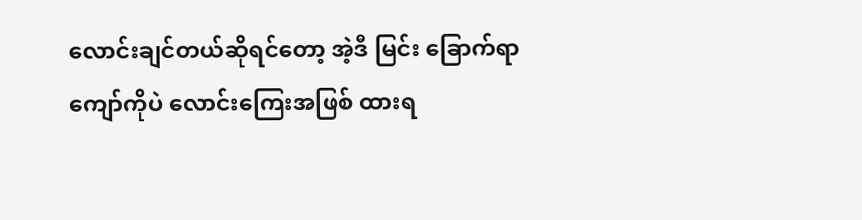လောင်းချင်တယ်ဆိုရင်တော့ အဲ့ဒီ မြင်း ခြောက်ရာကျော်ကိုပဲ လောင်းကြေးအဖြစ် ထားရ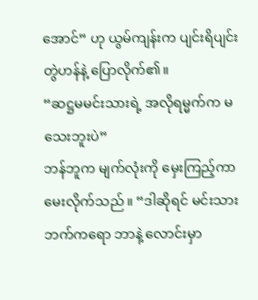အောင်” ဟု ယွမ်ကျန်းက ပျင်းရိပျင်းတွဲဟန်နဲ့ ပြောလိုက်၏။
“ဆဋ္ဌမမင်းသားရဲ့ အလိုရမ္မက်က မသေးဘူးပဲ”
ဘန်ဘူက မျက်လုံးကို မှေးကြည့်ကာ မေးလိုက်သည်။ “ဒါဆိုရင် မင်းသားဘက်ကရော ဘာနဲ့ လောင်းမှာ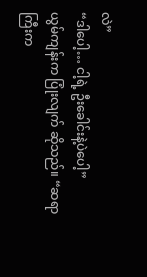လဲ”
“ဒါပေါ့… ငါ့ရဲ့ ဦးခေါင်းနဲ့ပဲပေါ့”
ယွမ်ကျန်းက ပြုံးလျက် ဆိုသည်။ “ဆရာကြီးက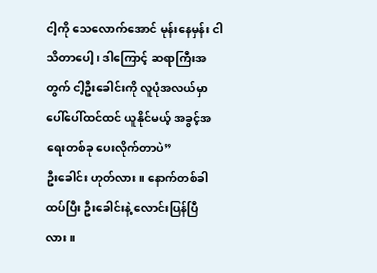ငါ့ကို သေလောက်အောင် မုန်းနေမှန်း ငါ သိတာပေါ့၊ ဒါကြောင့် ဆရာကြီးအတွက် ငါ့ဦးခေါင်းကို လူပုံအလယ်မှာ ပေါ်ပေါ်ထင်ထင် ယူနိုင်မယ့် အခွင့်အရေးတစ်ခု ပေးလိုက်တာပဲ”
ဦးခေါင်း ဟုတ်လား။ နောက်တစ်ခါ ထပ်ပြီး ဦးခေါင်းနဲ့ လောင်းပြန်ပြီလား။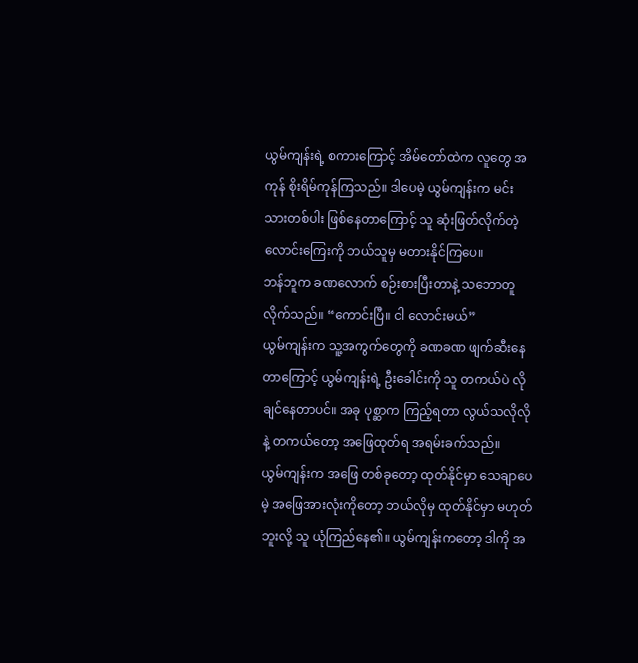ယွမ်ကျန်းရဲ့ စကားကြောင့် အိမ်တော်ထဲက လူတွေ အကုန် စိုးရိမ်ကုန်ကြသည်။ ဒါပေမဲ့ ယွမ်ကျန်းက မင်းသားတစ်ပါး ဖြစ်နေတာကြောင့် သူ ဆုံးဖြတ်လိုက်တဲ့ လောင်းကြေးကို ဘယ်သူမှ မတားနိုင်ကြပေ။
ဘန်ဘူက ခဏလောက် စဉ်းစားပြီးတာနဲ့ သဘောတူလိုက်သည်။ “ကောင်းပြီ။ ငါ လောင်းမယ်”
ယွမ်ကျန်းက သူ့အကွက်တွေကို ခဏခဏ ဖျက်ဆီးနေတာကြောင့် ယွမ်ကျန်းရဲ့ ဦးခေါင်းကို သူ တကယ်ပဲ လိုချင်နေတာပင်။ အခု ပုစ္ဆာက ကြည့်ရတာ လွယ်သလိုလိုနဲ့ တကယ်တော့ အဖြေထုတ်ရ အရမ်းခက်သည်။
ယွမ်ကျန်းက အဖြေ တစ်ခုတော့ ထုတ်နိုင်မှာ သေချာပေမဲ့ အဖြေအားလုံးကိုတော့ ဘယ်လိုမှ ထုတ်နိုင်မှာ မဟုတ်ဘူးလို့ သူ ယုံကြည်နေ၏။ ယွမ်ကျန်းကတော့ ဒါကို အ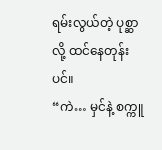ရမ်းလွယ်တဲ့ ပုစ္ဆာလို့ ထင်နေတုန်းပင်။
“ကဲ… မှင်နဲ့ စက္ကူ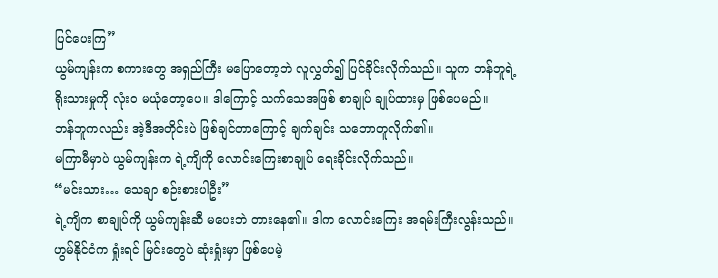ပြင်ပေးကြ”
ယွမ်ကျန်းက စကားတွေ အရှည်ကြီး မပြောတော့ဘဲ လူလွှတ်၍ ပြင်ခိုင်းလိုက်သည်။ သူက ဘန်ဘူရဲ့ ရိုးသားမှုကို လုံးဝ မယုံတော့ပေ။ ဒါကြောင့် သက်သေအဖြစ် စာချုပ် ချုပ်ထားမှ ဖြစ်ပေမည်။
ဘန်ဘူကလည်း အဲ့ဒီအတိုင်းပဲ ဖြစ်ချင်တာကြောင့် ချက်ချင်း သဘောတူလိုက်၏။
မကြာမီမှာပဲ ယွမ်ကျန်းက ရဲ့ကျိကို လောင်းကြေးစာချုပ် ရေးခိုင်းလိုက်သည်။
“မင်းသား… သေချာ စဉ်းစားပါဦး”
ရဲ့ကျိက စာချုပ်ကို ယွမ်ကျန်းဆီ မပေးဘဲ တားနေ၏။ ဒါက လောင်းကြေး အရမ်းကြီးလွန်းသည်။ ဟွမ်နိုင်ငံက ရှုံးရင် မြင်းတွေပဲ ဆုံးရှုံးမှာ ဖြစ်ပေမဲ့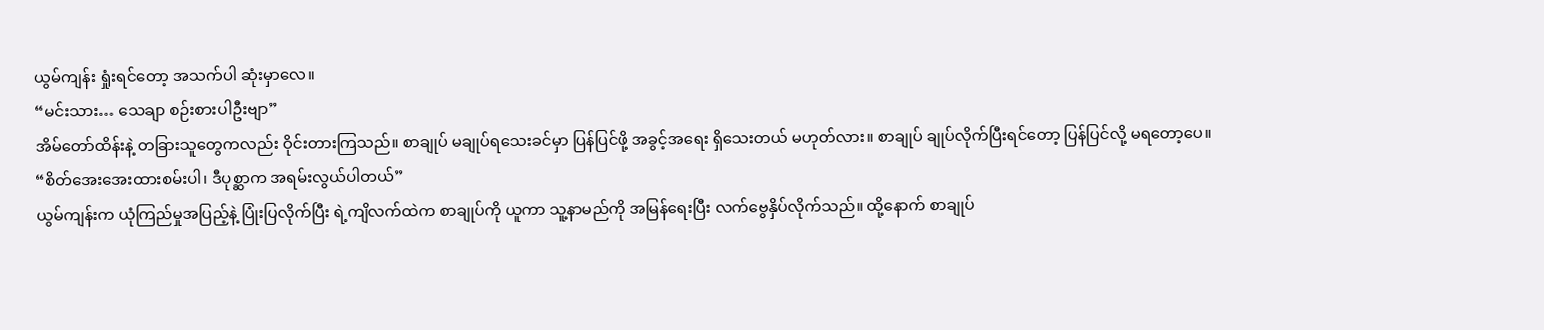ယွမ်ကျန်း ရှုံးရင်တော့ အသက်ပါ ဆုံးမှာလေ။
“မင်းသား… သေချာ စဉ်းစားပါဦးဗျာ”
အိမ်တော်ထိန်းနဲ့ တခြားသူတွေကလည်း ဝိုင်းတားကြသည်။ စာချုပ် မချုပ်ရသေးခင်မှာ ပြန်ပြင်ဖို့ အခွင့်အရေး ရှိသေးတယ် မဟုတ်လား။ စာချုပ် ချုပ်လိုက်ပြီးရင်တော့ ပြန်ပြင်လို့ မရတော့ပေ။
“စိတ်အေးအေးထားစမ်းပါ၊ ဒီပုစ္ဆာက အရမ်းလွယ်ပါတယ်”
ယွမ်ကျန်းက ယုံကြည်မှုအပြည့်နဲ့ ပြုံးပြလိုက်ပြီး ရဲ့ကျိလက်ထဲက စာချုပ်ကို ယူကာ သူ့နာမည်ကို အမြန်ရေးပြီး လက်ဗွေနှိပ်လိုက်သည်။ ထို့နောက် စာချုပ်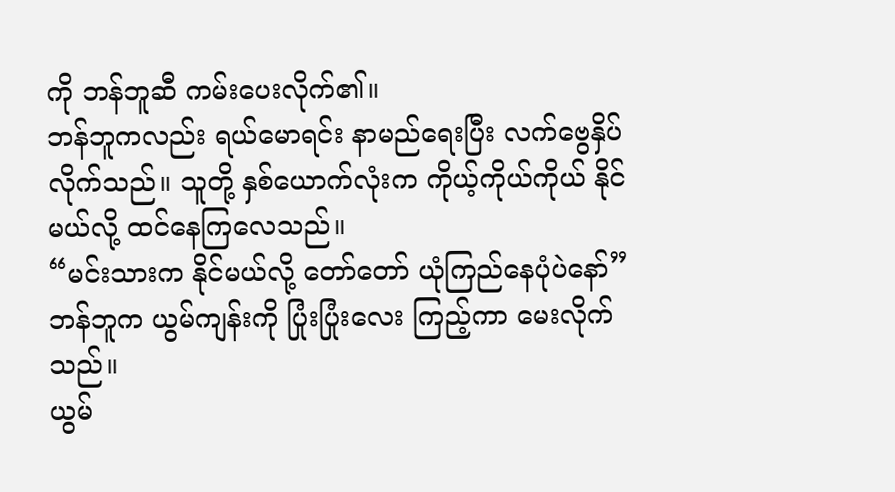ကို ဘန်ဘူဆီ ကမ်းပေးလိုက်၏။
ဘန်ဘူကလည်း ရယ်မောရင်း နာမည်ရေးပြီး လက်ဗွေနှိပ်လိုက်သည်။ သူတို့ နှစ်ယောက်လုံးက ကိုယ့်ကိုယ်ကိုယ် နိုင်မယ်လို့ ထင်နေကြလေသည်။
“မင်းသားက နိုင်မယ်လို့ တော်တော် ယုံကြည်နေပုံပဲနော်” ဘန်ဘူက ယွမ်ကျန်းကို ပြုံးပြုံးလေး ကြည့်ကာ မေးလိုက်သည်။
ယွမ်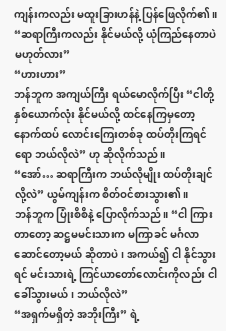ကျန်းကလည်း မထူးခြားဟန်နဲ့ ပြန်ဖြေလိုက်၏။ “ဆရာကြီးကလည်း နိုင်မယ်လို့ ယုံကြည်နေတာပဲ မဟုတ်လား”
“ဟားဟား”
ဘန်ဘူက အကျယ်ကြီး ရယ်မောလိုက်ပြီး “ငါတို့ နှစ်ယောက်လုံး နိုင်မယ်လို့ ထင်နေကြမှတော့ နောက်ထပ် လောင်းကြေးတစ်ခု ထပ်တိုးကြရင်ရော ဘယ်လိုလဲ” ဟု ဆိုလိုက်သည်။
“အော်… ဆရာကြီးက ဘယ်လိုမျိုး ထပ်တိုးချင်လို့လဲ” ယွမ်ကျန်းက စိတ်ဝင်စားသွား၏။
ဘန်ဘူက ပြုံးစိစိနဲ့ ပြောလိုက်သည်။ “ငါ ကြားတာတော့ ဆဋ္ဌမမင်းသားက မကြာခင် မင်္ဂလာဆောင်တော့မယ် ဆိုတာပဲ၊ အကယ်၍ ငါ နိုင်သွားရင် မင်းသားရဲ့ ကြင်ယာတော်လောင်းကိုလည်း ငါ ခေါ်သွားမယ်၊ ဘယ်လိုလဲ”
“အရှက်မရှိတဲ့ အဘိုးကြီး” ရဲ့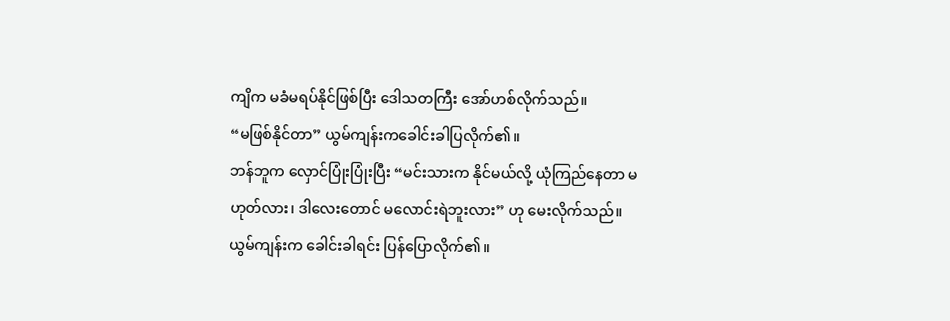ကျိက မခံမရပ်နိုင်ဖြစ်ပြီး ဒေါသတကြီး အော်ဟစ်လိုက်သည်။
“မဖြစ်နိုင်တာ” ယွမ်ကျန်းကခေါင်းခါပြလိုက်၏။
ဘန်ဘူက လှောင်ပြုံးပြုံးပြီး “မင်းသားက နိုင်မယ်လို့ ယုံကြည်နေတာ မဟုတ်လား၊ ဒါလေးတောင် မလောင်းရဲဘူးလား” ဟု မေးလိုက်သည်။
ယွမ်ကျန်းက ခေါင်းခါရင်း ပြန်ပြောလိုက်၏။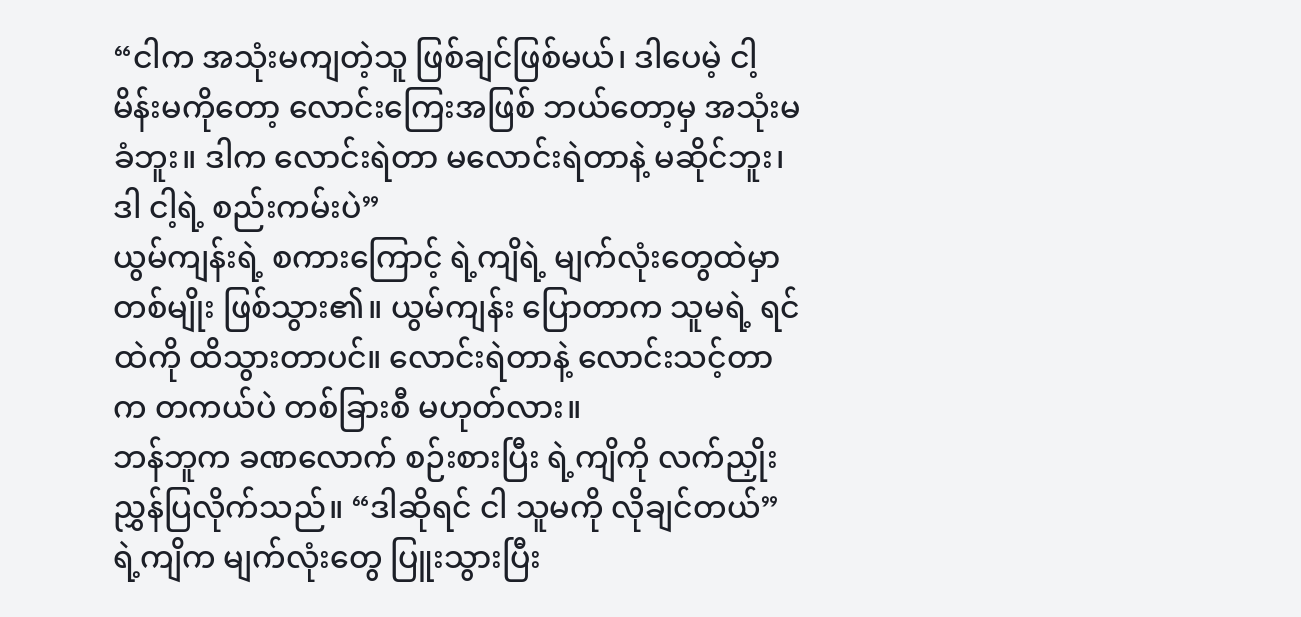“ငါက အသုံးမကျတဲ့သူ ဖြစ်ချင်ဖြစ်မယ်၊ ဒါပေမဲ့ ငါ့မိန်းမကိုတော့ လောင်းကြေးအဖြစ် ဘယ်တော့မှ အသုံးမခံဘူး။ ဒါက လောင်းရဲတာ မလောင်းရဲတာနဲ့ မဆိုင်ဘူး၊ ဒါ ငါ့ရဲ့ စည်းကမ်းပဲ”
ယွမ်ကျန်းရဲ့ စကားကြောင့် ရဲ့ကျိရဲ့ မျက်လုံးတွေထဲမှာ တစ်မျိုး ဖြစ်သွား၏။ ယွမ်ကျန်း ပြောတာက သူမရဲ့ ရင်ထဲကို ထိသွားတာပင်။ လောင်းရဲတာနဲ့ လောင်းသင့်တာက တကယ်ပဲ တစ်ခြားစီ မဟုတ်လား။
ဘန်ဘူက ခဏလောက် စဉ်းစားပြီး ရဲ့ကျိကို လက်ညှိုးညွှန်ပြလိုက်သည်။ “ဒါဆိုရင် ငါ သူမကို လိုချင်တယ်”
ရဲ့ကျိက မျက်လုံးတွေ ပြူးသွားပြီး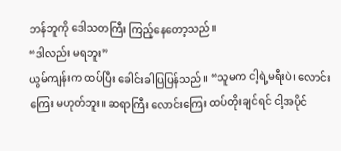ဘန်ဘူကို ဒေါသတကြီး ကြည့်နေတော့သည်။
“ဒါလည်း မရဘူး”
ယွမ်ကျန်းက ထပ်ပြီး ခေါင်းခါပြပြန်သည်။ “သူမက ငါ့ရဲ့မရီးပဲ၊ လောင်းကြေး မဟုတ်ဘူး။ ဆရာကြီး လောင်းကြေး ထပ်တိုးချင်ရင် ငါ့အပိုင်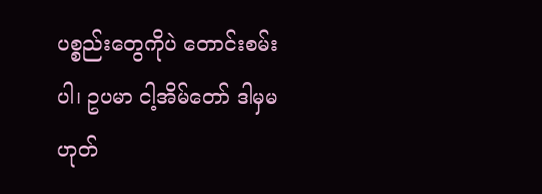ပစ္စည်းတွေကိုပဲ တောင်းစမ်းပါ၊ ဥပမာ ငါ့အိမ်တော် ဒါမှမဟုတ်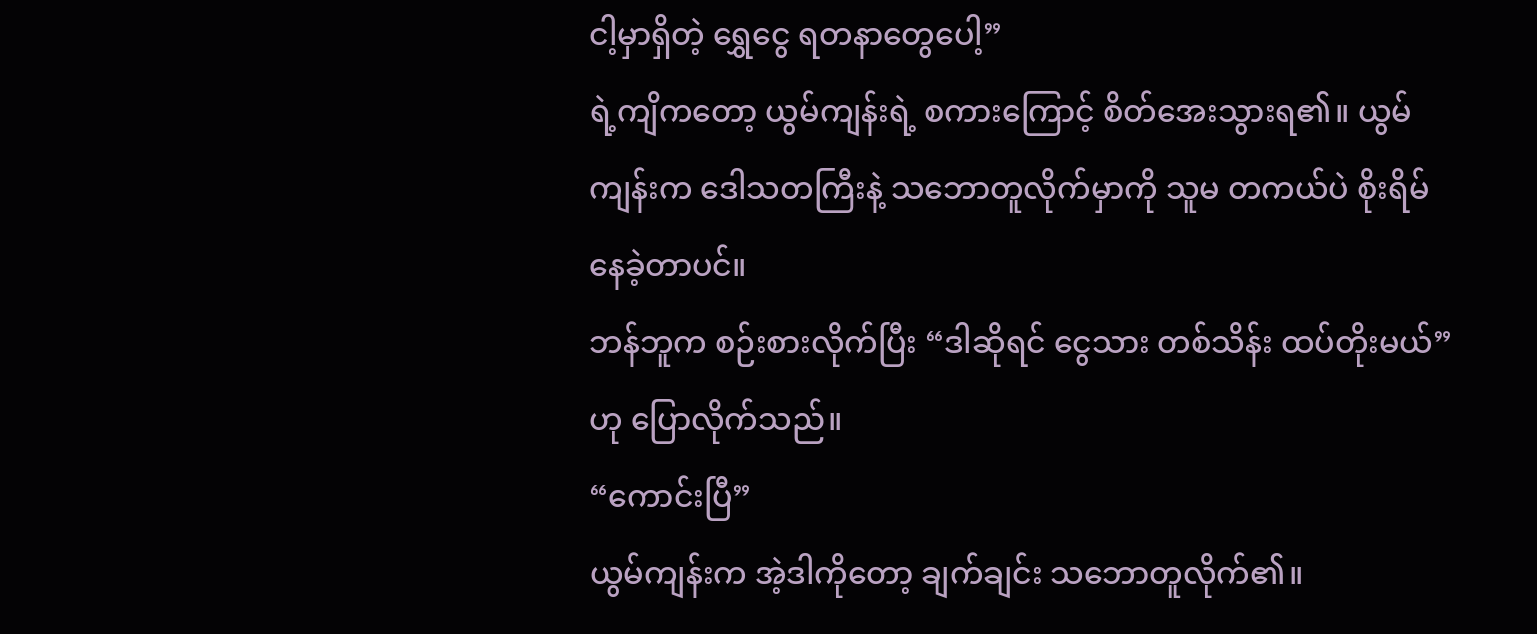ငါ့မှာရှိတဲ့ ရွှေငွေ ရတနာတွေပေါ့”
ရဲ့ကျိကတော့ ယွမ်ကျန်းရဲ့ စကားကြောင့် စိတ်အေးသွားရ၏။ ယွမ်ကျန်းက ဒေါသတကြီးနဲ့ သဘောတူလိုက်မှာကို သူမ တကယ်ပဲ စိုးရိမ်နေခဲ့တာပင်။
ဘန်ဘူက စဉ်းစားလိုက်ပြီး “ဒါဆိုရင် ငွေသား တစ်သိန်း ထပ်တိုးမယ်” ဟု ပြောလိုက်သည်။
“ကောင်းပြီ”
ယွမ်ကျန်းက အဲ့ဒါကိုတော့ ချက်ချင်း သဘောတူလိုက်၏။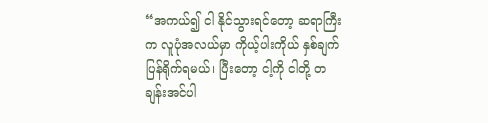“အကယ်၍ ငါ နိုင်သွားရင်တော့ ဆရာကြီးက လူပုံအလယ်မှာ ကိုယ့်ပါးကိုယ် နှစ်ချက် ပြန်ရိုက်ရမယ်၊ ပြီးတော့ ငါ့ကို ငါတို့ တချန်းအင်ပါ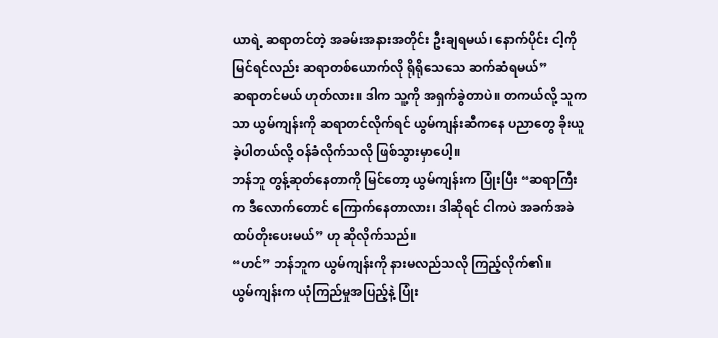ယာရဲ့ ဆရာတင်တဲ့ အခမ်းအနားအတိုင်း ဦးချရမယ်၊ နောက်ပိုင်း ငါ့ကို မြင်ရင်လည်း ဆရာတစ်ယောက်လို ရိုရိုသေသေ ဆက်ဆံရမယ်”
ဆရာတင်မယ် ဟုတ်လား။ ဒါက သူ့ကို အရှက်ခွဲတာပဲ။ တကယ်လို့ သူကသာ ယွမ်ကျန်းကို ဆရာတင်လိုက်ရင် ယွမ်ကျန်းဆီကနေ ပညာတွေ ခိုးယူခဲ့ပါတယ်လို့ ဝန်ခံလိုက်သလို ဖြစ်သွားမှာပေါ့။
ဘန်ဘူ တွန့်ဆုတ်နေတာကို မြင်တော့ ယွမ်ကျန်းက ပြုံးပြီး “ဆရာကြီးက ဒီလောက်တောင် ကြောက်နေတာလား၊ ဒါဆိုရင် ငါကပဲ အခက်အခဲ ထပ်တိုးပေးမယ်” ဟု ဆိုလိုက်သည်။
“ဟင်” ဘန်ဘူက ယွမ်ကျန်းကို နားမလည်သလို ကြည့်လိုက်၏။
ယွမ်ကျန်းက ယုံကြည်မှုအပြည့်နဲ့ ပြုံး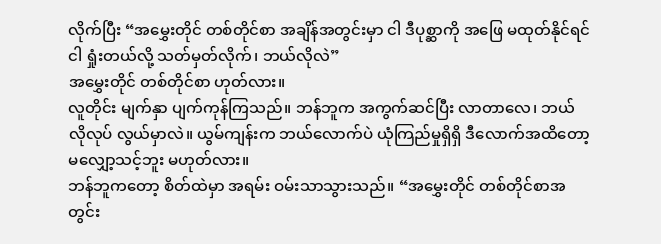လိုက်ပြီး “အမွှေးတိုင် တစ်တိုင်စာ အချိန်အတွင်းမှာ ငါ ဒီပုစ္ဆာကို အဖြေ မထုတ်နိုင်ရင် ငါ ရှုံးတယ်လို့ သတ်မှတ်လိုက်၊ ဘယ်လိုလဲ”
အမွှေးတိုင် တစ်တိုင်စာ ဟုတ်လား။
လူတိုင်း မျက်နှာ ပျက်ကုန်ကြသည်။ ဘန်ဘူက အကွက်ဆင်ပြီး လာတာလေ၊ ဘယ်လိုလုပ် လွယ်မှာလဲ။ ယွမ်ကျန်းက ဘယ်လောက်ပဲ ယုံကြည်မှုရှိရှိ ဒီလောက်အထိတော့ မလျှော့သင့်ဘူး မဟုတ်လား။
ဘန်ဘူကတော့ စိတ်ထဲမှာ အရမ်း ဝမ်းသာသွားသည်။ “အမွှေးတိုင် တစ်တိုင်စာအတွင်း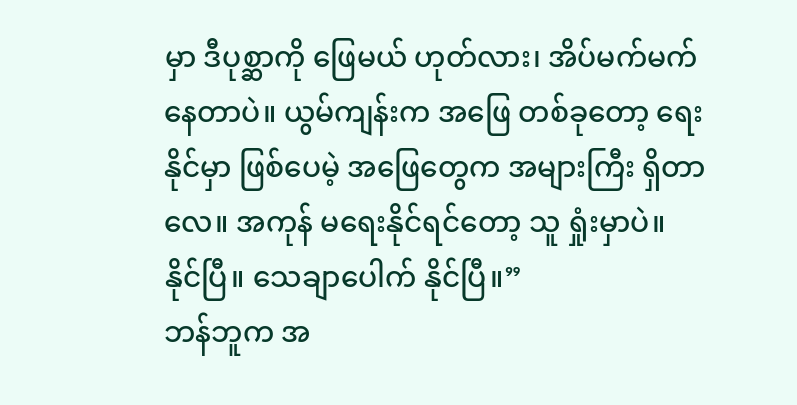မှာ ဒီပုစ္ဆာကို ဖြေမယ် ဟုတ်လား၊ အိပ်မက်မက်နေတာပဲ။ ယွမ်ကျန်းက အဖြေ တစ်ခုတော့ ရေးနိုင်မှာ ဖြစ်ပေမဲ့ အဖြေတွေက အများကြီး ရှိတာလေ။ အကုန် မရေးနိုင်ရင်တော့ သူ ရှုံးမှာပဲ။ နိုင်ပြီ။ သေချာပေါက် နိုင်ပြီ။”
ဘန်ဘူက အ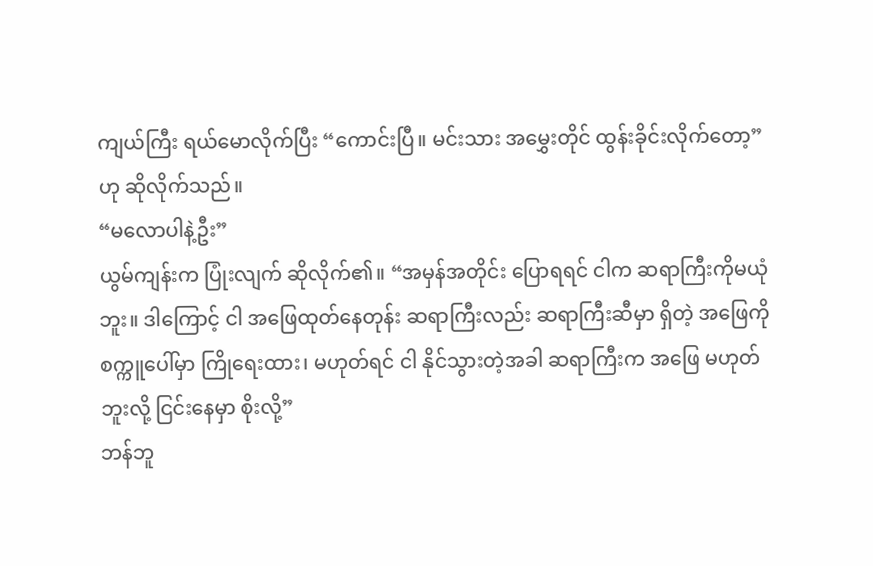ကျယ်ကြီး ရယ်မောလိုက်ပြီး “ကောင်းပြီ။ မင်းသား အမွှေးတိုင် ထွန်းခိုင်းလိုက်တော့” ဟု ဆိုလိုက်သည်။
“မလောပါနဲ့ဦး”
ယွမ်ကျန်းက ပြုံးလျက် ဆိုလိုက်၏။ “အမှန်အတိုင်း ပြောရရင် ငါက ဆရာကြီးကိုမယုံဘူး။ ဒါကြောင့် ငါ အဖြေထုတ်နေတုန်း ဆရာကြီးလည်း ဆရာကြီးဆီမှာ ရှိတဲ့ အဖြေကို စက္ကူပေါ်မှာ ကြိုရေးထား၊ မဟုတ်ရင် ငါ နိုင်သွားတဲ့အခါ ဆရာကြီးက အဖြေ မဟုတ်ဘူးလို့ ငြင်းနေမှာ စိုးလို့”
ဘန်ဘူ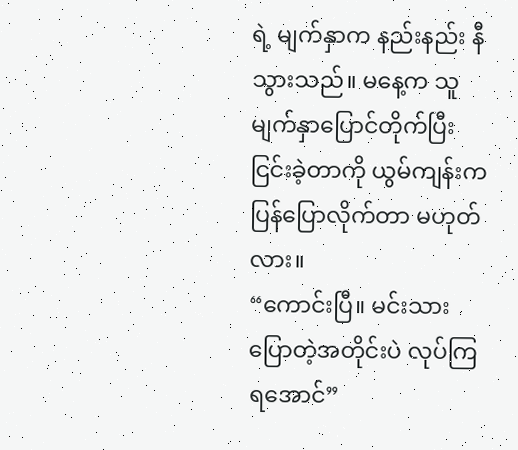ရဲ့ မျက်နှာက နည်းနည်း နီသွားသည်။ မနေ့က သူ မျက်နှာပြောင်တိုက်ပြီး ငြင်းခဲ့တာကို ယွမ်ကျန်းက ပြန်ပြောလိုက်တာ မဟုတ်လား။
“ကောင်းပြီ။ မင်းသား ပြောတဲ့အတိုင်းပဲ လုပ်ကြရအောင်”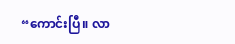“ကောင်းပြီ။ လာ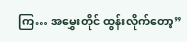ကြ… အမွှေးတိုင် ထွန်းလိုက်တော့”